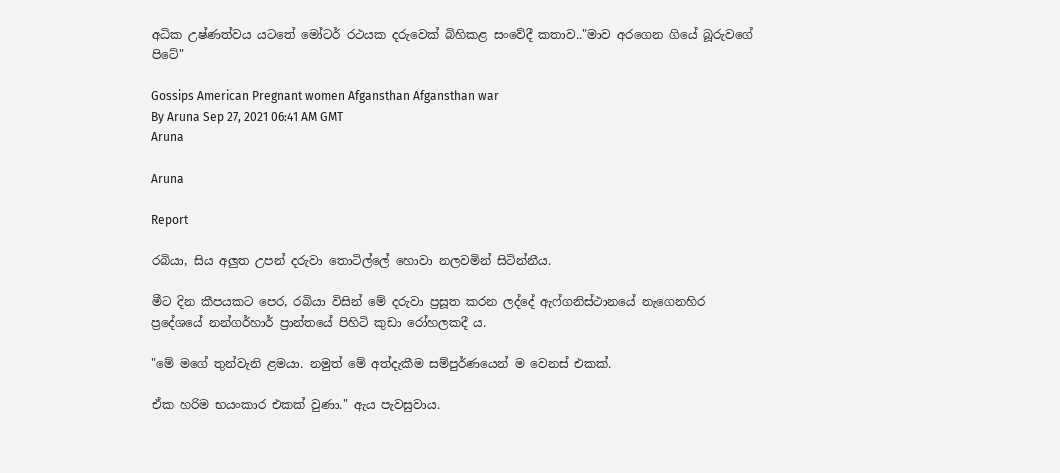අධික උෂ්ණත්වය යටතේ මෝටර් රථයක දරුවෙක් බිහිකළ සංවේදී කතාව.."මාව අරගෙන ගියේ බූරුවගේ පිටේ"

Gossips American Pregnant women Afgansthan Afgansthan war
By Aruna Sep 27, 2021 06:41 AM GMT
Aruna

Aruna

Report

රබියා, සිය අලුත උපන් දරුවා තොටිල්ලේ හොවා නලවමින් සිටින්නීය.

මීට දින කීපයකට පෙර, රබියා විසින් මේ දරුවා ප්‍රසූත කරන ලද්දේ ඇෆ්ගනිස්ථානයේ නැගෙනහිර ප්‍රදේශයේ නන්ගර්හාර් ප්‍රාන්තයේ පිහිටි කුඩා රෝහලකදී ය.

"මේ මගේ තුන්වැනි ළමයා. නමුත් මේ අත්දැකීම සම්පුර්ණයෙන් ම වෙනස් එකක්.

ඒක හරිම භයංකාර එකක් වුණා." ඇය පැවසුවාය.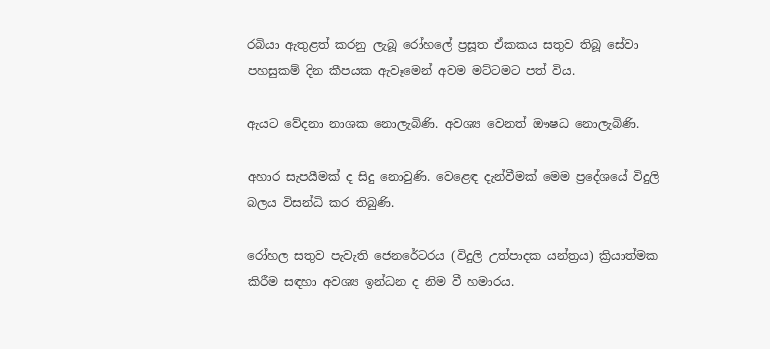රබියා ඇතුළත් කරනු ලැබූ රෝහලේ ප්‍රසූත ඒකකය සතුව තිබූ සේවා පහසුකම් දින කීපයක ඇවෑමෙන් අවම මට්ටමට පත් විය.

ඇයට වේදනා නාශක නොලැබිණි. අවශ්‍ය වෙනත් ඖෂධ නොලැබිණි.

අහාර සැපයීමක් ද සිදු නොවුණි. වෙළෙඳ දැන්වීමක් මෙම ප්‍රදේශයේ විදුලි බලය විසන්ධි කර තිබුණි.

රෝහල සතුව පැවැති ජෙනරේටරය (විදුලි උත්පාදක යන්ත්‍රය) ක්‍රියාත්මක කිරීම සඳහා අවශ්‍ය ඉන්ධන ද නිම වී හමාරය.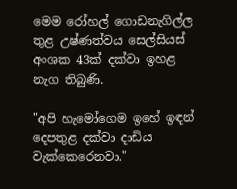මෙම රෝහල් ගොඩනැගිල්ල තුළ උෂ්ණත්වය සෙල්සියස් අංශක 43ක් දක්වා ඉහළ නැග තිබුණි.

"අපි හැමෝගෙම ඉහේ ඉඳන් දෙපතුළ දක්වා දාඩිය වැක්කෙරෙනවා."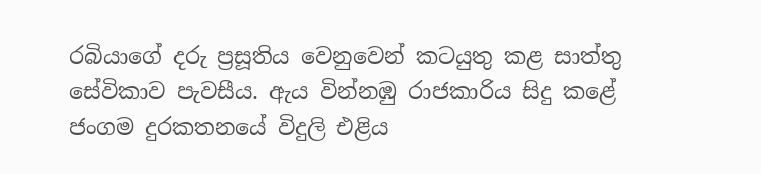රබියාගේ දරු ප්‍රසූතිය වෙනුවෙන් කටයුතු කළ සාත්තු සේවිකාව පැවසීය. ඇය වින්නඹු රාජකාරිය සිදු කළේ ජංගම දුරකතනයේ විදුලි එළිය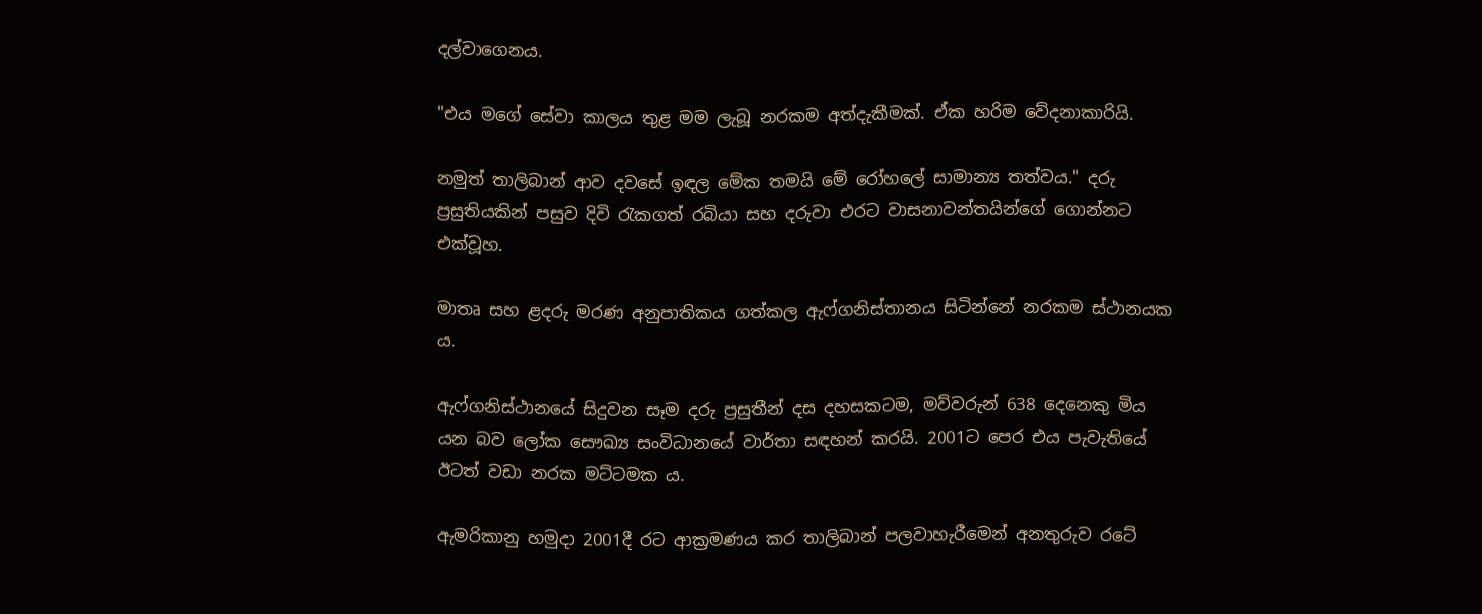දල්වාගෙනය.

"එය මගේ සේවා කාලය තුළ මම ලැබූ නරකම අත්දැකීමක්. ඒක හරිම වේදනාකාරියි.

නමුත් තාලිබාන් ආව දවසේ ඉඳල මේක තමයි මේ රෝහලේ සාමාන්‍ය තත්වය." දරු ප්‍රසුතියකින් පසුව දිවි රැකගත් රබියා සහ දරුවා එරට වාසනාවන්තයින්ගේ ගොන්නට එක්වූහ.

මාතෘ සහ ළදරු මරණ අනුපාතිකය ගත්කල ඇෆ්ගනිස්තානය සිටින්නේ නරකම ස්ථානයක ය.

ඇෆ්ගනිස්ථානයේ සිදුවන සෑම දරු ප්‍රසුතීන් දස දහසකටම, මව්වරුන් 638 දෙනෙකු මිය යන බව ලෝක සෞඛ්‍ය සංවිධානයේ වාර්තා සඳහන් කරයි. 2001ට පෙර එය පැවැතියේ ඊටත් වඩා නරක මට්ටමක ය.

ඇමරිකානු හමුදා 2001දී රට ආක්‍රමණය කර තාලිබාන් පලවාහැරීමෙන් අනතුරුව රටේ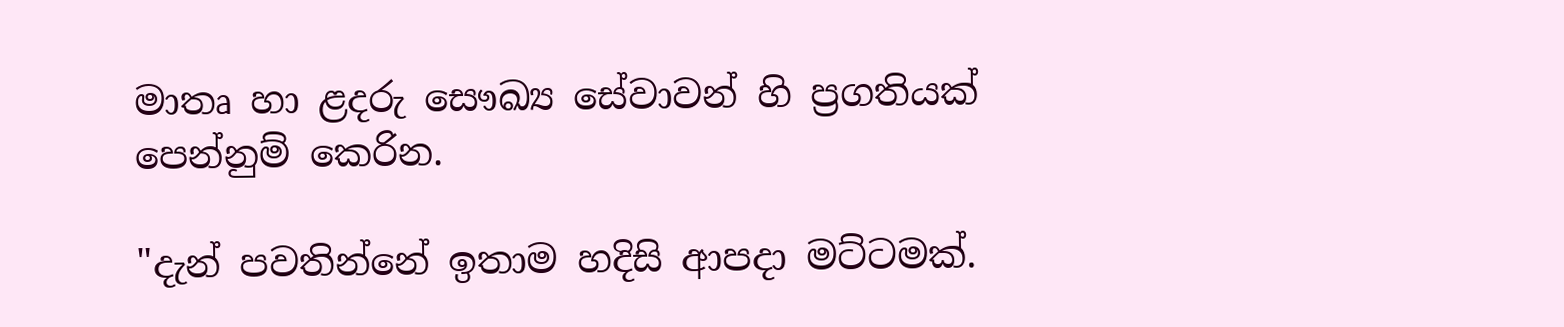මාතෘ හා ළදරු සෞඛ්‍ය සේවාවන් හි ප්‍රගතියක් පෙන්නුම් කෙරින.

"දැන් පවතින්නේ ඉතාම හදිසි ආපදා මට්ටමක්.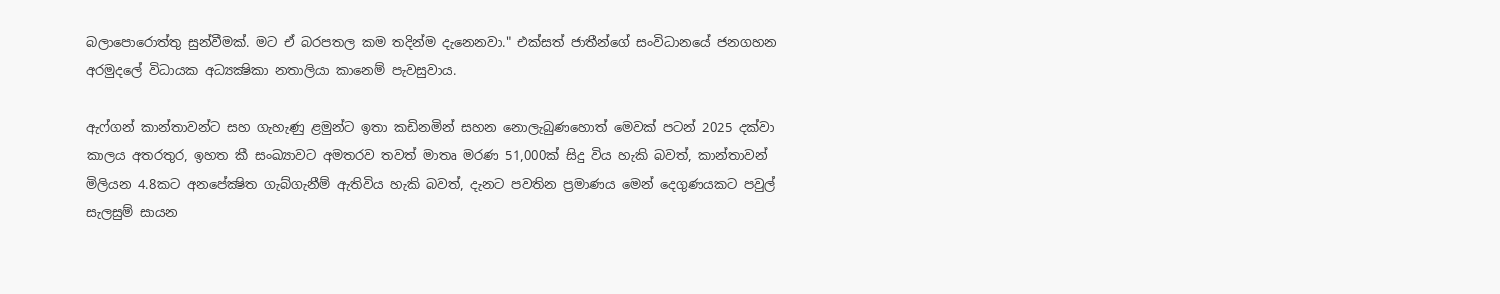බලාපොරොත්තු සුන්වීමක්. මට ඒ බරපතල කම තදින්ම දැනෙනවා." එක්සත් ජාතීන්ගේ සංවිධානයේ ජනගහන අරමුදලේ විධායක අධ්‍යක්‍ෂිකා නතාලියා කානෙම් පැවසුවාය.

ඇෆ්ගන් කාන්තාවන්ට සහ ගැහැණු ළමුන්ට ඉතා කඩිනමින් සහන නොලැබුණහොත් මෙවක් පටන් 2025 දක්වා කාලය අතරතුර, ඉහත කී සංඛ්‍යාවට අමතරව තවත් මාතෘ මරණ 51,000ක් සිදු විය හැකි බවත්, කාන්තාවන් මිලියන 4.8කට අනපේක්‍ෂිත ගැබ්ගැනීම් ඇතිවිය හැකි බවත්, දැනට පවතින ප්‍රමාණය මෙන් දෙගුණයකට පවුල් සැලසුම් සායන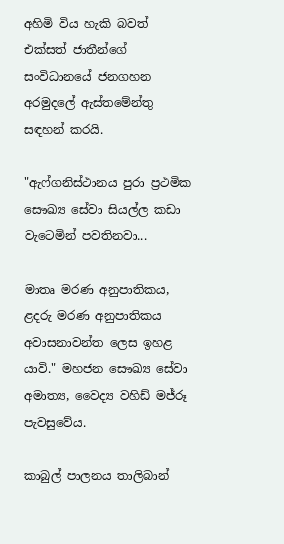අහිමි විය හැකි බවත් එක්සත් ජාතීන්ගේ සංවිධානයේ ජනගහන අරමුදලේ ඇස්තමේන්තු සඳහන් කරයි.

"ඇෆ්ගනිස්ථානය පුරා ප්‍රථමික සෞඛ්‍ය සේවා සියල්ල කඩා වැටෙමින් පවතිනවා...

මාතෘ මරණ අනුපාතිකය, ළදරු මරණ අනුපාතිකය අවාසනාවන්ත ලෙස ඉහළ යාවි." මහජන සෞඛ්‍ය සේවා අමාත්‍ය, වෛද්‍ය වහිඩ් මජ්රූ පැවසුවේය.

කාබුල් පාලනය තාලිබාන්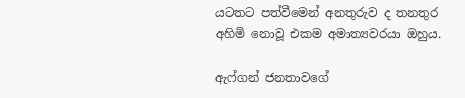යටතට පත්වීමෙන් අනතුරුව ද තනතුර අහිමි නොවූ එකම අමාත්‍යවරයා ඔහුය.

ඇෆ්ගන් ජනතාවගේ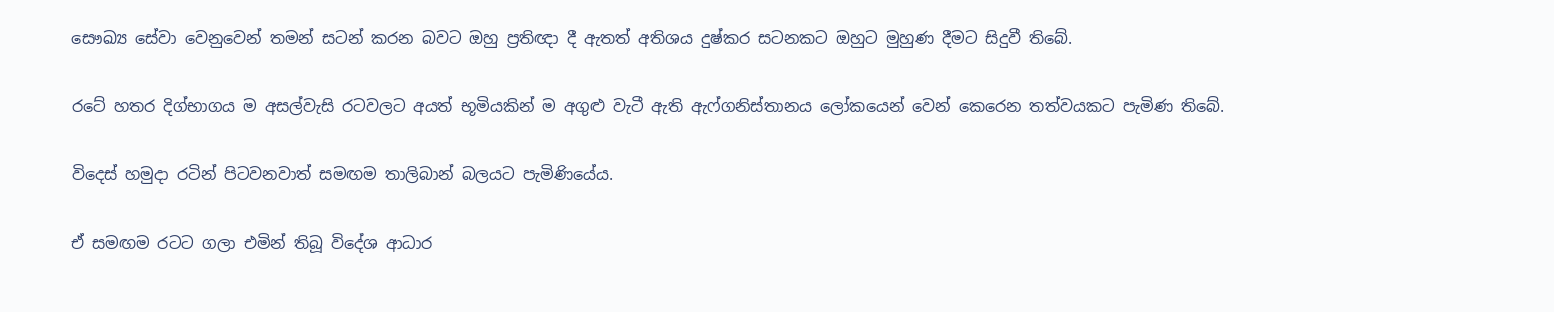සෞඛ්‍ය සේවා වෙනුවෙන් තමන් සටන් කරන බවට ඔහු ප්‍රතිඥා දී ඇතත් අතිශය දුෂ්කර සටනකට ඔහුට මුහුණ දීමට සිදුවී තිබේ.

රටේ හතර දිග්භාගය ම අසල්වැසි රටවලට අයත් භූමියකින් ම අගුළු වැටී ඇති ඇෆ්ගනිස්තානය ලෝකයෙන් වෙන් කෙරෙන තත්වයකට පැමිණ තිබේ.

විදෙස් හමුදා රටින් පිටවනවාත් සමඟම තාලිබාන් බලයට පැමිණියේය.

ඒ සමඟම රටට ගලා එමින් තිබූ විදේශ ආධාර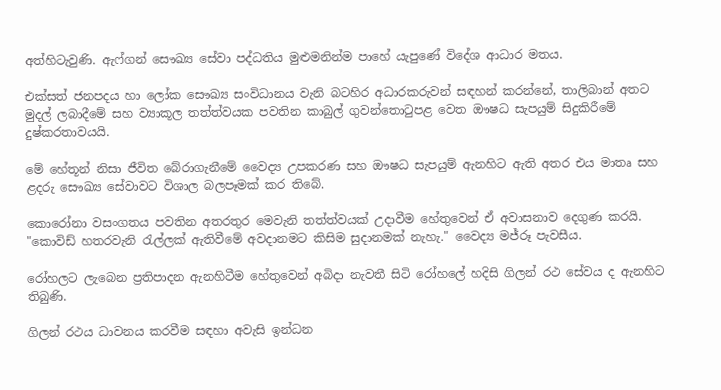අත්හිටැවුණි. ඇෆ්ගන් සෞඛ්‍ය සේවා පද්ධතිය මුළුමනින්ම පාහේ යැපුණේ විදේශ ආධාර මතය.

එක්සත් ජනපදය හා ලෝක සෞඛ්‍ය සංවිධානය වැනි බටහිර අධාරකරුවන් සඳහන් කරන්නේ, තාලිබාන් අතට මුදල් ලබාදීමේ සහ ව්‍යාකූල තත්ත්වයක පවතින කාබුල් ගුවන්තොටුපළ වෙත ඖෂධ සැපයුම් සිදුකිරීමේ දුෂ්කරතාවයයි.

මේ හේතූන් නිසා ජීවිත බේරාගැනීමේ වෛද්‍ය උපකරණ සහ ඖෂධ සැපයුම් ඇනහිට ඇති අතර එය මාතෘ සහ ළදරු සෞඛ්‍ය සේවාවට විශාල බලපෑමක් කර තිබේ.

කොරෝනා වසංගතය පවතින අතරතුර මෙවැනි තත්ත්වයක් උදාවීම හේතුවෙන් ඒ අවාසනාව දෙගුණ කරයි. "කොවිඩ් හතරවැනි රැල්ලක් ඇතිවීමේ අවදානමට කිසිම සුදානමක් නැහැ." වෛද්‍ය මජ්රූ පැවසීය.

රෝහලට ලැබෙන ප්‍රතිපාදන ඇනහිටීම හේතුවෙන් අබිදා නැවතී සිටි රෝහලේ හදිසි ගිලන් රථ සේවය ද ඇනහිට තිබුණි.

ගිලන් රථය ධාවනය කරවීම සඳහා අවැසි ඉන්ධන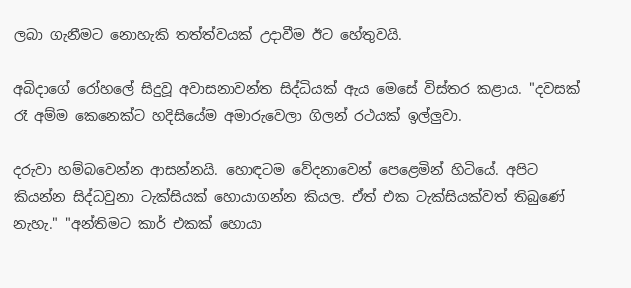ලබා ගැනීමට නොහැකි තත්ත්වයක් උදාවීම ඊට හේතුවයි.

අබිදාගේ රෝහලේ සිදුවූ අවාසනාවන්ත සිද්ධියක් ඇය මෙසේ විස්තර කළාය. "දවසක් රෑ අම්ම කෙනෙක්ට හදිසියේම අමාරුවෙලා ගිලන් රථයක් ඉල්ලුවා.

දරුවා හම්බවෙන්න ආසන්නයි. හොඳටම වේදනාවෙන් පෙළෙමින් හිටියේ. අපිට කියන්න සිද්ධවුනා ටැක්සියක් හොයාගන්න කියල. ඒත් එක ටැක්සියක්වත් තිබුණේ නැහැ." "අන්තිමට කාර් එකක් හොයා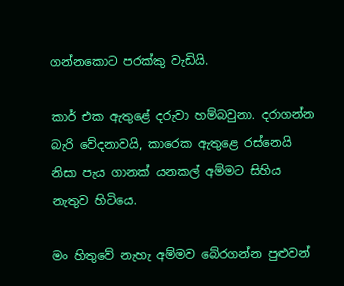ගන්නකොට පරක්කු වැඩියි.

කාර් එක ඇතුළේ දරුවා හම්බවුනා. දරාගන්න බැරි වේදනාවයි, කාරෙක ඇතුළෙ රස්නෙයි නිසා පැය ගානක් යනකල් අම්මට සිහිය නැතුව හිටියෙ.

මං හිතුවේ නැහැ අම්මව බේරගන්න පුළුවන්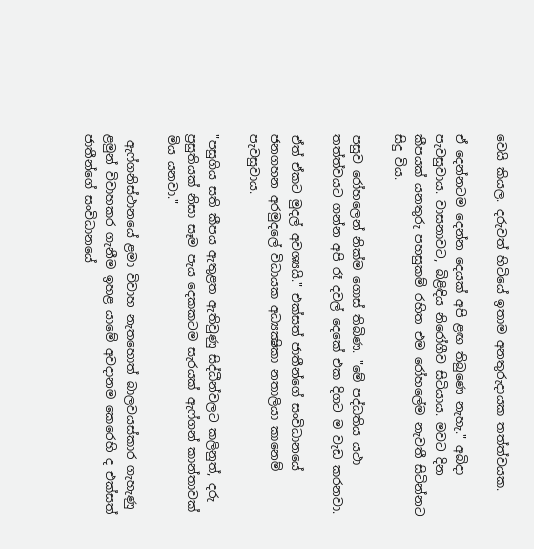වෙයි කියල. දරුවත් හිටියේ ඉතාම අනතුරුදායක තත්ත්වයක.

ඒ දෙන්නටම දෙන්න දෙයක් අපි ළඟ තිබුණෙ නැහැ." අබිදා පැවසුවාය. වාසනාවට, බිළිඳිය නිරෝගීව සිටියාය. මවට දින කීපයක් යනතුරු පහසුකම් රහිත එම රෝහලේම නැවතී සිටින්නට සිදු විය.

පසුව රෝහලෙන් නික්ම ගොස් තිබිණ. "මේ පද්ධතිය යථා තත්ත්වයට ගන්න අපි රෑ දවල් දෙකේ එක දිගට ම වැඩ කරනවා.

ඒත් ඒකට මුදල් අවශ්‍යයි." එක්සත් ජාතීන්ගේ සංවිධානයේ ජනගහන අරමුදලේ විධායක අධ්‍යක්‍ෂිකා නතාලියා කානෙම් පැවසුවාය.

"පසුගිය සති කීපය ඇතුළත ඇතිවුණු සිද්ධීන්වලට කලිනුත්, දරු ප්‍රසුතියක් නිසා සෑම පැය දෙකකටම සැරයක් ඇෆ්ගන් කාන්තාවක් මිය යනවා."

 ඇෆ්ගනිස්ථානයේ ළමා විවාහ නැතහොත් බාලවයස්කාර ගැහැණු ළමුන් විවාහකර ගැනීම ඉහළ යාමේ අවදානම කෙරෙහි ද එක්සත් ජාතීන්ගේ සංවිධානයේ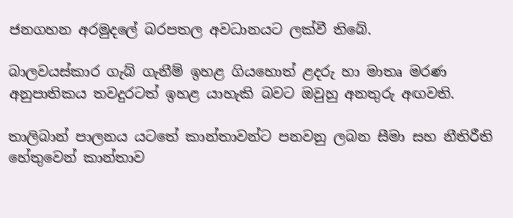ජනගහන අරමුදලේ බරපතල අවධානයට ලක්වී තිබේ.

බාලවයස්කාර ගැබ් ගැනීම් ඉහළ ගියහොත් ළදරු හා මාතෘ මරණ අනුපාතිකය තවදුරටත් ඉහළ යාහැකි බවට ඔවුහු අනතුරු අඟවති.

තාලිබාන් පාලනය යටතේ කාන්තාවන්ට පනවනු ලබන සීමා සහ නීතිරීති හේතුවෙන් කාන්තාව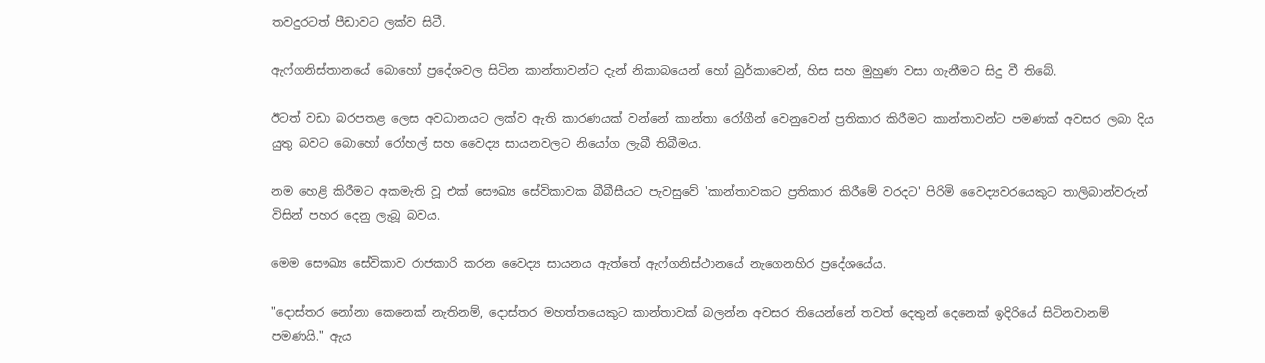තවදුරටත් පීඩාවට ලක්ව සිටී.

ඇෆ්ගනිස්තානයේ බොහෝ ප්‍රදේශවල සිටින කාන්තාවන්ට දැන් නිකාබයෙන් හෝ බුර්කාවෙන්, හිස සහ මුහුණ වසා ගැනීමට සිදු වී තිබේ.

ඊටත් වඩා බරපතළ ලෙස අවධානයට ලක්ව ඇති කාරණයක් වන්නේ කාන්තා රෝගීන් වෙනුවෙන් ප්‍රතිකාර කිරීමට කාන්තාවන්ට පමණක් අවසර ලබා දිය යුතු බවට බොහෝ රෝහල් සහ වෛද්‍ය සායනවලට නියෝග ලැබී තිබීමය.

නම හෙළි කිරීමට අකමැති වූ එක් සෞඛ්‍ය සේවිකාවක බීබීසීයට පැවසුවේ 'කාන්තාවකට ප්‍රතිකාර කිරීමේ වරදට' පිරිමි වෛද්‍යවරයෙකුට තාලිබාන්වරුන් විසින් පහර දෙනු ලැබූ බවය.

මෙම සෞඛ්‍ය සේවිකාව රාජකාරි කරන වෛද්‍ය සායනය ඇත්තේ ඇෆ්ගනිස්ථානයේ නැගෙනහිර ප්‍රදේශයේය.

"දොස්තර නෝනා කෙනෙක් නැතිනම්, දොස්තර මහත්තයෙකුට කාන්තාවක් බලන්න අවසර තියෙන්නේ තවත් දෙතුන් දෙනෙක් ඉදිරියේ සිටිනවානම් පමණයි." ඇය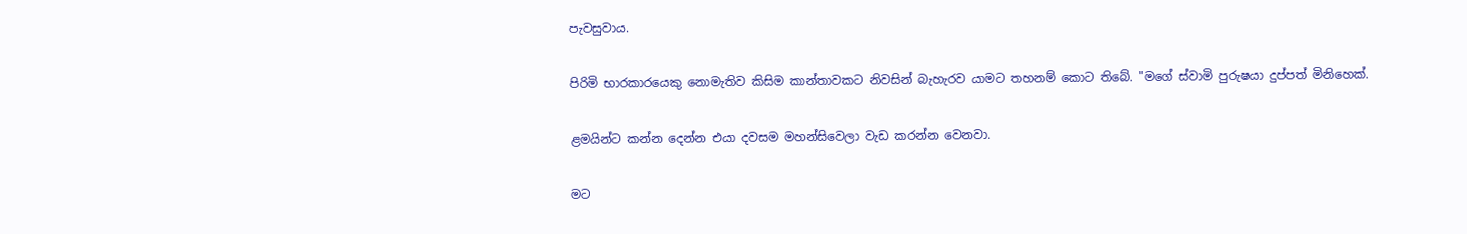පැවසුවාය.

පිරිමි භාරකාරයෙකු නොමැතිව කිසිම කාන්තාවකට නිවසින් බැහැරව යාමට තහනම් කොට තිබේ. "මගේ ස්වාමි පුරුෂයා දුප්පත් මිනිහෙක්.

ළමයින්ට කන්න දෙන්න එයා දවසම මහන්සිවෙලා වැඩ කරන්න වෙනවා.

මට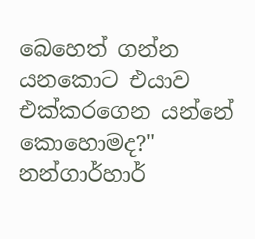බෙහෙත් ගන්න යනකොට එයාව එක්කරගෙන යන්නේ කොහොමද?" නන්ගාර්හාර්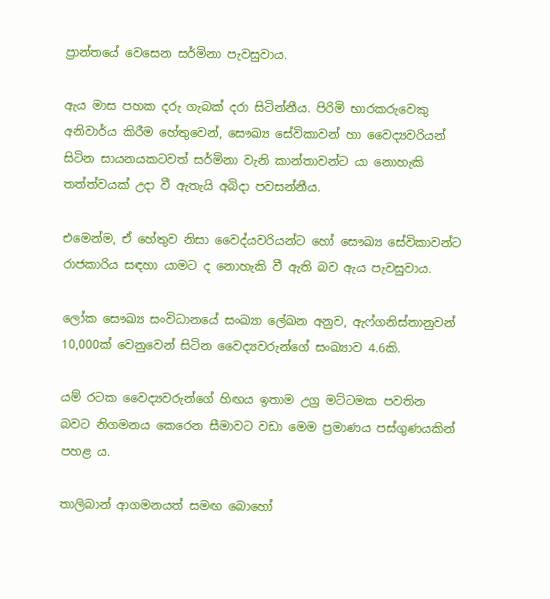ප්‍රාන්තයේ වෙසෙන සර්මිනා පැවසුවාය.

ඇය මාස පහක දරු ගැබක් දරා සිටින්නීය. පිරිමි භාරකරුවෙකු අනිවාර්ය කිරීම හේතුවෙන්, සෞඛ්‍ය සේවිකාවන් හා වෛද්‍යවරියන් සිටින සායනයකටවත් සර්මිනා වැනි කාන්තාවන්ට යා නොහැකි තත්ත්වයක් උදා වී ඇතැයි අබිදා පවසන්නීය.

එමෙන්ම, ඒ හේතුව නිසා වෛද්යවරියන්ට හෝ සෞඛ්‍ය සේවිකාවන්ට රාජකාරිය සඳහා යාමට ද නොහැකි වී ඇති බව ඇය පැවසුවාය.

ලෝක සෞඛ්‍ය සංවිධානයේ සංඛ්‍යා ලේඛන අනුව, ඇෆ්ගනිස්තානුවන් 10,000ක් වෙනුවෙන් සිටින වෛද්‍යවරුන්ගේ සංඛ්‍යාව 4.6කි.

යම් රටක වෛද්‍යවරුන්ගේ හිඟය ඉතාම උග්‍ර මට්ටමක පවතින බවට නිගමනය කෙරෙන සීමාවට වඩා මෙම ප්‍රමාණය පස්ගුණයකින් පහළ ය.

තාලිබාන් ආගමනයත් සමඟ බොහෝ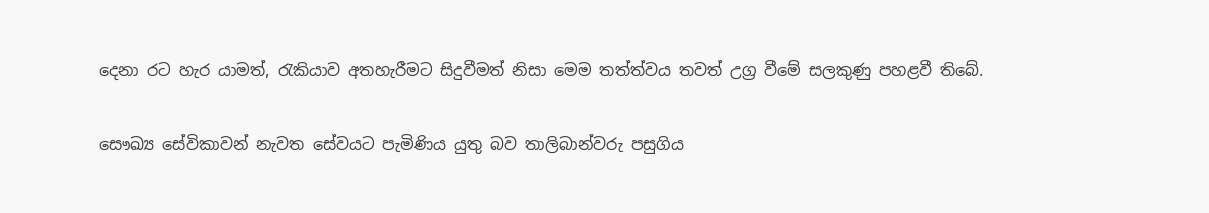දෙනා රට හැර යාමත්, රැකියාව අතහැරීමට සිදුවීමත් නිසා මෙම තත්ත්වය තවත් උග්‍ර වීමේ සලකුණු පහළවී තිබේ.

සෞඛ්‍ය සේවිකාවන් නැවත සේවයට පැමිණිය යුතු බව තාලිබාන්වරු පසුගිය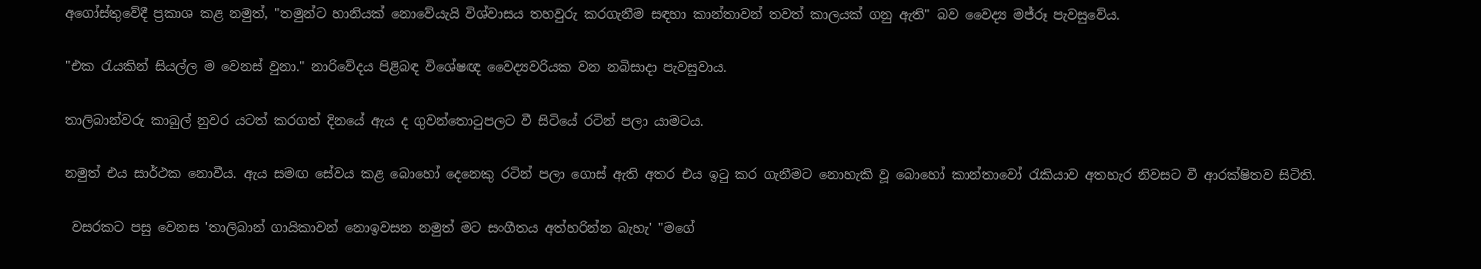අගෝස්තුවේදී ප්‍රකාශ කළ නමුත්, "තමුන්ට හානියක් නොවේයැයි විශ්වාසය තහවුරු කරගැනීම සඳහා කාන්තාවන් තවත් කාලයක් ගනු ඇති" බව වෛද්‍ය මජ්රූ පැවසුවේය.

"එක රැයකින් සියල්ල ම වෙනස් වුනා." නාරිවේදය පිළිබඳ විශේෂඥ වෛද්‍යවරියක වන නබිසාදා පැවසුවාය.

තාලිබාන්වරු කාබුල් නුවර යටත් කරගත් දිනයේ ඇය ද ගුවන්තොටුපලට වී සිටියේ රටින් පලා යාමටය.

නමුත් එය සාර්ථක නොවීය. ඇය සමඟ සේවය කළ බොහෝ දෙනෙකු රටින් පලා ගොස් ඇති අතර එය ඉටු කර ගැනීමට නොහැකි වූ බොහෝ කාන්තාවෝ රැකියාව අතහැර නිවසට වී ආරක්ෂිතව සිටිති.

 වසරකට පසු වෙනස 'තාලිබාන් ගායිකාවන් නොඉවසන නමුත් මට සංගීතය අත්හරින්න බැහැ' "මගේ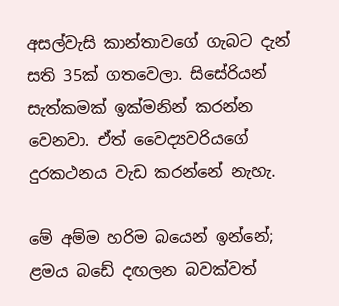අසල්වැසි කාන්තාවගේ ගැබට දැන් සති 35ක් ගතවෙලා. සිසේරියන් සැත්කමක් ඉක්මනින් කරන්න වෙනවා. ඒත් වෛද්‍යවරියගේ දුරකථනය වැඩ කරන්නේ නැහැ.

මේ අම්ම හරිම බයෙන් ඉන්නේ; ළමය බඩේ දඟලන බවක්වත්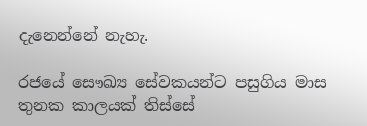දැනෙන්නේ නැහැ.

රජයේ සෞඛ්‍ය සේවකයන්ට පසුගිය මාස තුනක කාලයක් තිස්සේ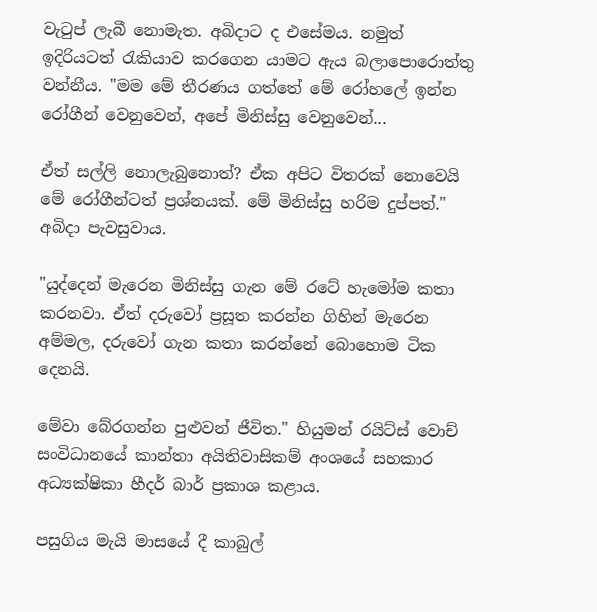වැටුප් ලැබී නොමැත. අබිදාට ද එසේමය. නමුත් ඉදිරියටත් රැකියාව කරගෙන යාමට ඇය බලාපොරොත්තු වන්නීය. "මම මේ තීරණය ගත්තේ මේ රෝහලේ ඉන්න රෝගීන් වෙනුවෙන්, අපේ මිනිස්සු වෙනුවෙන්...

ඒත් සල්ලි නොලැබුනොත්? ඒක අපිට විතරක් නොවෙයි මේ රෝගීන්ටත් ප්‍රශ්නයක්. මේ මිනිස්සු හරිම දුප්පත්." අබිදා පැවසුවාය.

"යුද්දෙන් මැරෙන මිනිස්සු ගැන මේ රටේ හැමෝම කතා කරනවා. ඒත් දරුවෝ ප්‍රසූත කරන්න ගිහින් මැරෙන අම්මල, දරුවෝ ගැන කතා කරන්නේ බොහොම ටික දෙනයි.

මේවා බේරගන්න පුළුවන් ජීවිත." හියුමන් රයිට්ස් වොච් සංවිධානයේ කාන්තා අයිතිවාසිකම් අංශයේ සහකාර අධ්‍යක්ෂිකා හීදර් බාර් ප්‍රකාශ කළාය.

පසුගිය මැයි මාසයේ දී කාබුල්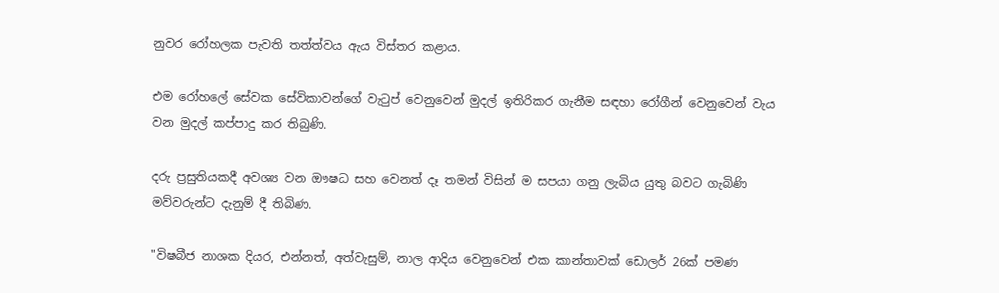නුවර රෝහලක පැවති තත්ත්වය ඇය විස්තර කළාය.

එම රෝහලේ සේවක සේවිකාවන්ගේ වැටුප් වෙනුවෙන් මුදල් ඉතිරිකර ගැනීම සඳහා රෝගීන් වෙනුවෙන් වැය වන මුදල් කප්පාදු කර තිබුණි.

දරු ප්‍රසුතියකදී අවශ්‍ය වන ඖෂධ සහ වෙනත් දෑ තමන් විසින් ම සපයා ගනු ලැබිය යුතු බවට ගැබිණි මව්වරුන්ට දැනුම් දී තිබිණ.

"විෂබීජ නාශක දියර, එන්නත්, අත්වැසුම්, නාල ආදිය වෙනුවෙන් එක කාන්තාවක් ඩොලර් 26ක් පමණ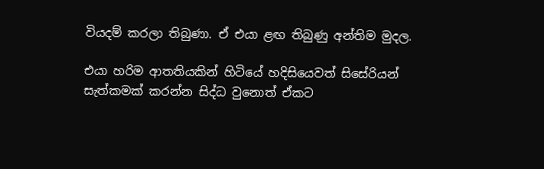වියදම් කරලා තිබුණා. ඒ එයා ළඟ තිබුණු අන්තිම මුදල.

එයා හරිම ආතතියකින් හිටියේ හදිසියෙවත් සිසේරියන් සැත්කමක් කරන්න සිද්ධ වුනොත් ඒකට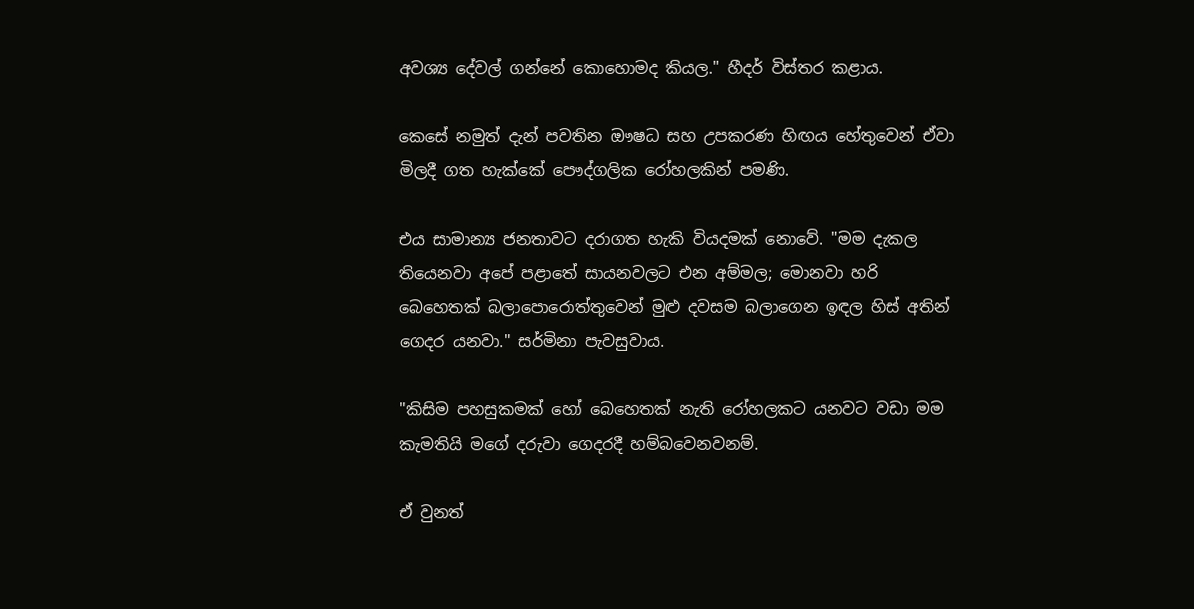අවශ්‍ය දේවල් ගන්නේ කොහොමද කියල." හීදර් විස්තර කළාය.

කෙසේ නමුත් දැන් පවතින ඖෂධ සහ උපකරණ හිඟය හේතුවෙන් ඒවා මිලදී ගත හැක්කේ පෞද්ගලික රෝහලකින් පමණි.

එය සාමාන්‍ය ජනතාවට දරාගත හැකි වියදමක් නොවේ. "මම දැකල තියෙනවා අපේ පළාතේ සායනවලට එන අම්මල; මොනවා හරි බෙහෙතක් බලාපොරොත්තුවෙන් මුළු දවසම බලාගෙන ඉඳල හිස් අතින් ගෙදර යනවා." සර්මිනා පැවසුවාය.

"කිසිම පහසුකමක් හෝ බෙහෙතක් නැති රෝහලකට යනවට වඩා මම කැමතියි මගේ දරුවා ගෙදරදී හම්බවෙනවනම්.

ඒ වුනත්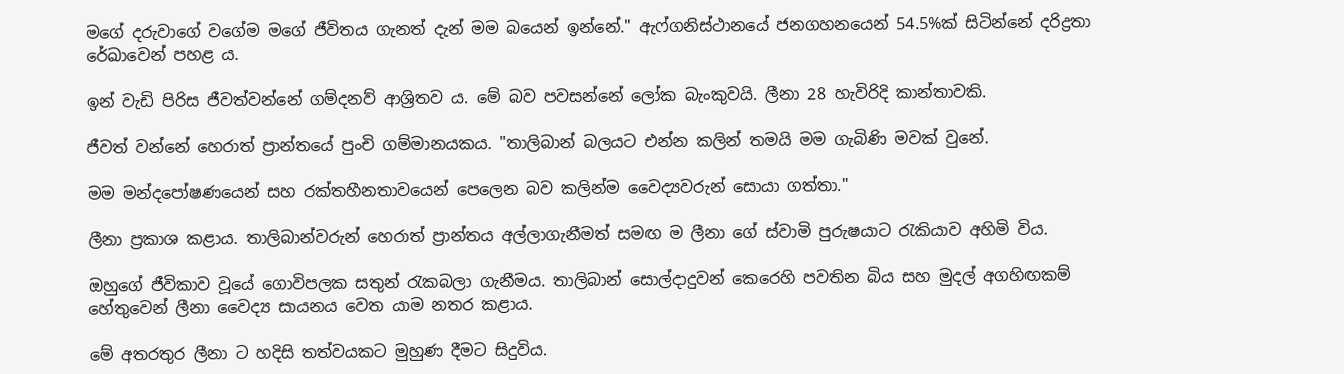මගේ දරුවාගේ වගේම මගේ ජීවිතය ගැනත් දැන් මම බයෙන් ඉන්නේ." ඇෆ්ගනිස්ථානයේ ජනගහනයෙන් 54.5%ක් සිටින්නේ දරිද්‍රතා රේඛාවෙන් පහළ ය.

ඉන් වැඩි පිරිස ජීවත්වන්නේ ගම්දනව් ආශ්‍රිතව ය. මේ බව පවසන්නේ ලෝක බැංකුවයි. ලීනා 28 හැවිරිදි කාන්තාවකි.

ජීවත් වන්නේ හෙරාත් ප්‍රාන්තයේ පුංචි ගම්මානයකය. "තාලිබාන් බලයට එන්න කලින් තමයි මම ගැබිණි මවක් වුනේ.

මම මන්දපෝෂණයෙන් සහ රක්තහීනතාවයෙන් පෙලෙන බව කලින්ම වෛද්‍යවරුන් සොයා ගත්තා."

ලීනා ප්‍රකාශ කළාය. තාලිබාන්වරුන් හෙරාත් ප්‍රාන්තය අල්ලාගැනීමත් සමඟ ම ලීනා ගේ ස්වාමි පුරුෂයාට රැකියාව අහිමි විය.

ඔහුගේ ජීවිකාව වූයේ ගොවිපලක සතුන් රැකබලා ගැනීමය. තාලිබාන් සොල්දාදුවන් කෙරෙහි පවතින බිය සහ මුදල් අගහිඟකම් හේතුවෙන් ලීනා වෛද්‍ය සායනය වෙත යාම නතර කළාය.

මේ අතරතුර ලීනා ට හදිසි තත්වයකට මුහුණ දීමට සිදුවිය.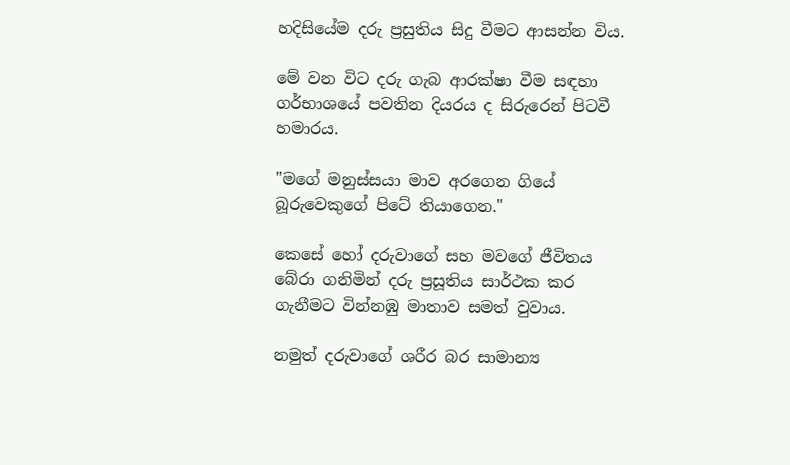හදිසියේම දරු ප්‍රසුතිය සිදු වීමට ආසන්න විය.

මේ වන විට දරු ගැබ ආරක්ෂා වීම සඳහා ගර්භාශයේ පවතින දියරය ද සිරුරෙන් පිටවී හමාරය.

"මගේ මනුස්සයා මාව අරගෙන ගියේ බූරුවෙකුගේ පිටේ තියාගෙන."

කෙසේ හෝ දරුවාගේ සහ මවගේ ජීවිතය බේරා ගනිමින් දරු ප්‍රසූතිය සාර්ථක කර ගැනීමට වින්නඹු මාතාව සමත් වුවාය.

නමුත් දරුවාගේ ශරීර බර සාමාන්‍ය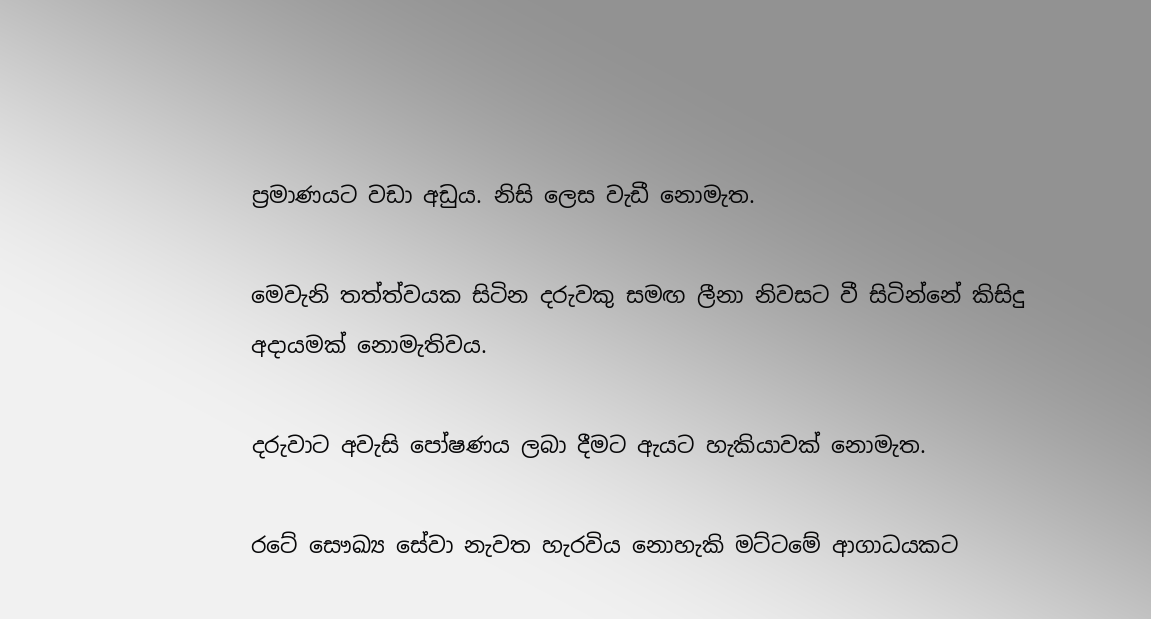ප්‍රමාණයට වඩා අඩුය. නිසි ලෙස වැඩී නොමැත.

මෙවැනි තත්ත්වයක සිටින දරුවකු සමඟ ලීනා නිවසට වී සිටින්නේ කිසිදු අදායමක් නොමැතිවය.

දරුවාට අවැසි පෝෂණය ලබා දීමට ඇයට හැකියාවක් නොමැත.

රටේ සෞඛ්‍ය සේවා නැවත හැරවිය නොහැකි මට්ටමේ ආගාධයකට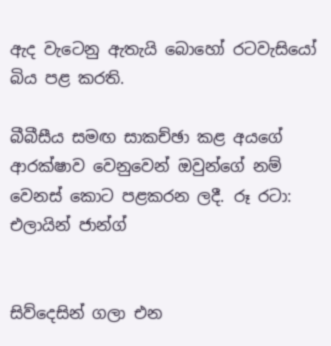ඇද වැටෙනු ඇතැයි බොහෝ රටවැසියෝ බිය පළ කරති.

බීබීසීය සමඟ සාකච්ඡා කළ අයගේ ආරක්ෂාව වෙනුවෙන් ඔවුන්ගේ නම් වෙනස් කොට පළකරන ලදී. රූ රටා: එලායින් ජාන්ග්


සිව්දෙසින් ගලා එන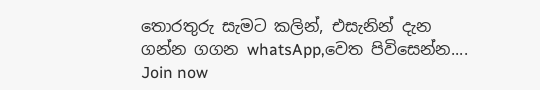තොරතුරු සැමට කලින්, එසැනින් දැන ගන්න ගගන whatsApp,වෙත පිවිසෙන්න....
Join now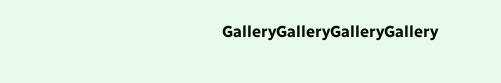GalleryGalleryGalleryGallery